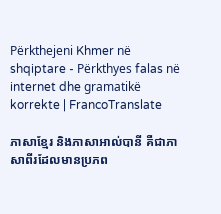Përkthejeni Khmer në shqiptare - Përkthyes falas në internet dhe gramatikë korrekte | FrancoTranslate

ភាសាខ្មែរ និងភាសាអាល់បានី គឺជាភាសាពីរដែលមានប្រភព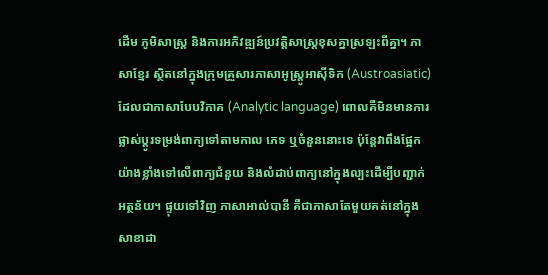ដើម ភូមិសាស្ត្រ និងការអភិវឌ្ឍន៍ប្រវត្តិសាស្ត្រខុសគ្នាស្រឡះពីគ្នា។ ភាសាខ្មែរ ស្ថិតនៅក្នុងក្រុមគ្រួសារភាសាអូស្ត្រូអាស៊ីទិក (Austroasiatic) ដែលជាភាសាបែបវិភាគ (Analytic language) ពោលគឺមិនមានការផ្លាស់ប្តូរទម្រង់ពាក្យទៅតាមកាល ភេទ ឬចំនួននោះទេ ប៉ុន្តែវាពឹងផ្អែកយ៉ាងខ្លាំងទៅលើពាក្យជំនួយ និងលំដាប់ពាក្យនៅក្នុងល្បះដើម្បីបញ្ជាក់អត្ថន័យ។ ផ្ទុយទៅវិញ ភាសាអាល់បានី គឺជាភាសាតែមួយគត់នៅក្នុងសាខាដា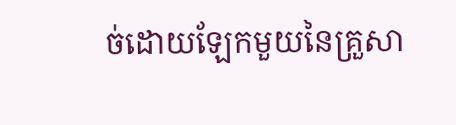ច់ដោយឡែកមួយនៃគ្រួសា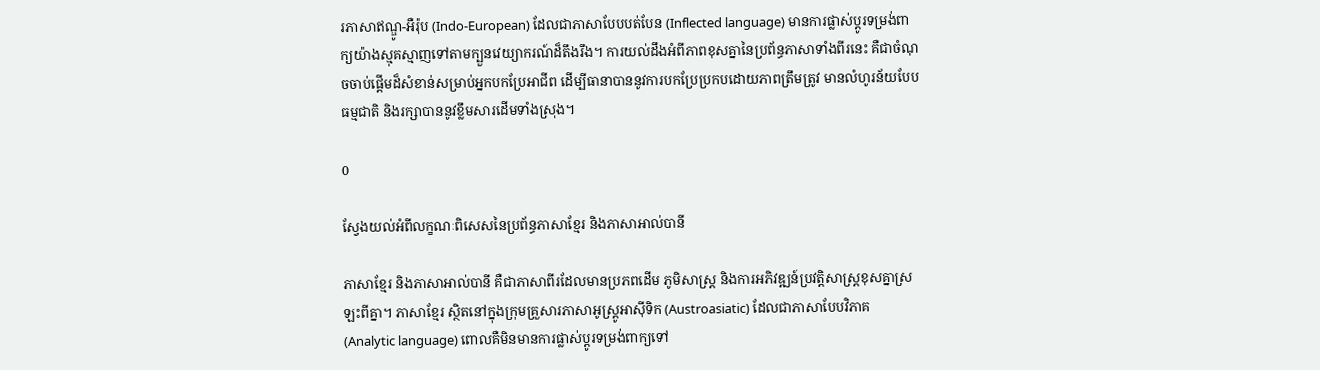រភាសាឥណ្ឌូ-អឺរ៉ុប (Indo-European) ដែលជាភាសាបែបបត់បែន (Inflected language) មានការផ្លាស់ប្តូរទម្រង់ពាក្យយ៉ាងស្មុគស្មាញទៅតាមក្បួនវេយ្យាករណ៍ដ៏តឹងរឹង។ ការយល់ដឹងអំពីភាពខុសគ្នានៃប្រព័ន្ធភាសាទាំងពីរនេះ គឺជាចំណុចចាប់ផ្តើមដ៏សំខាន់សម្រាប់អ្នកបកប្រែអាជីព ដើម្បីធានាបាននូវការបកប្រែប្រកបដោយភាពត្រឹមត្រូវ មានលំហូរន័យបែបធម្មជាតិ និងរក្សាបាននូវខ្លឹមសារដើមទាំងស្រុង។

0

ស្វែងយល់អំពីលក្ខណៈពិសេសនៃប្រព័ន្ធភាសាខ្មែរ និងភាសាអាល់បានី

ភាសាខ្មែរ និងភាសាអាល់បានី គឺជាភាសាពីរដែលមានប្រភពដើម ភូមិសាស្ត្រ និងការអភិវឌ្ឍន៍ប្រវត្តិសាស្ត្រខុសគ្នាស្រឡះពីគ្នា។ ភាសាខ្មែរ ស្ថិតនៅក្នុងក្រុមគ្រួសារភាសាអូស្ត្រូអាស៊ីទិក (Austroasiatic) ដែលជាភាសាបែបវិភាគ (Analytic language) ពោលគឺមិនមានការផ្លាស់ប្តូរទម្រង់ពាក្យទៅ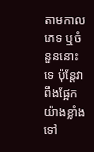តាមកាល ភេទ ឬចំនួននោះទេ ប៉ុន្តែវាពឹងផ្អែកយ៉ាងខ្លាំងទៅ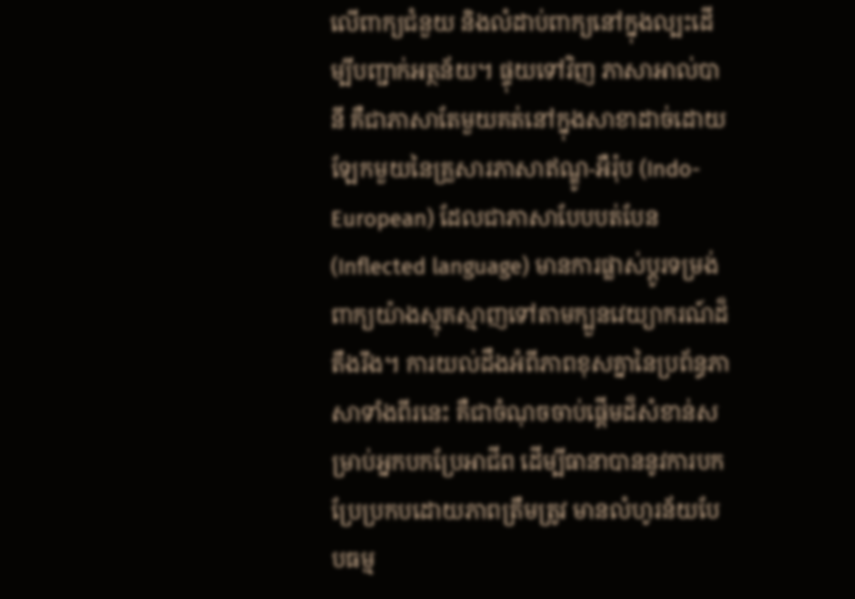លើពាក្យជំនួយ និងលំដាប់ពាក្យនៅក្នុងល្បះដើម្បីបញ្ជាក់អត្ថន័យ។ ផ្ទុយទៅវិញ ភាសាអាល់បានី គឺជាភាសាតែមួយគត់នៅក្នុងសាខាដាច់ដោយឡែកមួយនៃគ្រួសារភាសាឥណ្ឌូ-អឺរ៉ុប (Indo-European) ដែលជាភាសាបែបបត់បែន (Inflected language) មានការផ្លាស់ប្តូរទម្រង់ពាក្យយ៉ាងស្មុគស្មាញទៅតាមក្បួនវេយ្យាករណ៍ដ៏តឹងរឹង។ ការយល់ដឹងអំពីភាពខុសគ្នានៃប្រព័ន្ធភាសាទាំងពីរនេះ គឺជាចំណុចចាប់ផ្តើមដ៏សំខាន់សម្រាប់អ្នកបកប្រែអាជីព ដើម្បីធានាបាននូវការបកប្រែប្រកបដោយភាពត្រឹមត្រូវ មានលំហូរន័យបែបធម្ម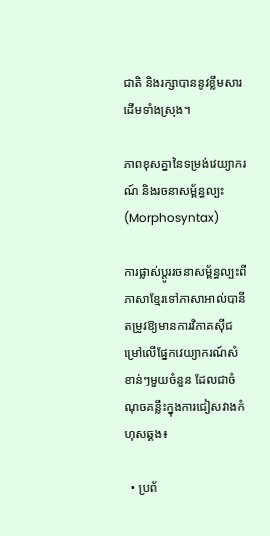ជាតិ និងរក្សាបាននូវខ្លឹមសារដើមទាំងស្រុង។

ភាពខុសគ្នានៃទម្រង់វេយ្យាករណ៍ និងរចនាសម្ព័ន្ធល្បះ (Morphosyntax)

ការផ្លាស់ប្តូររចនាសម្ព័ន្ធល្បះពីភាសាខ្មែរទៅភាសាអាល់បានី តម្រូវឱ្យមានការវិភាគស៊ីជម្រៅលើផ្នែកវេយ្យាករណ៍សំខាន់ៗមួយចំនួន ដែលជាចំណុចគន្លឹះក្នុងការជៀសវាងកំហុសឆ្គង៖

  • ប្រព័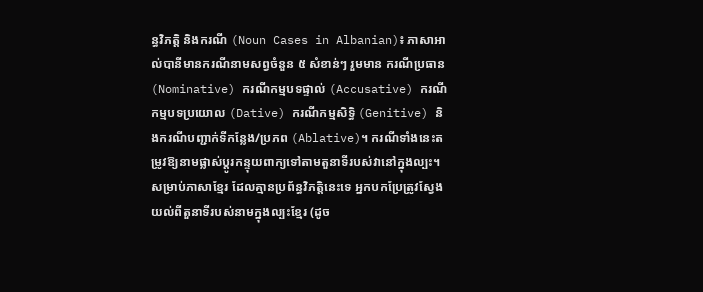ន្ធវិភត្តិ និងករណី (Noun Cases in Albanian)៖ ភាសាអាល់បានីមានករណីនាមសព្វចំនួន ៥ សំខាន់ៗ រួមមាន ករណីប្រធាន (Nominative) ករណីកម្មបទផ្ទាល់ (Accusative) ករណីកម្មបទប្រយោល (Dative) ករណីកម្មសិទ្ធិ (Genitive) និងករណីបញ្ជាក់ទីកន្លែង/ប្រភព (Ablative)។ ករណីទាំងនេះតម្រូវឱ្យនាមផ្លាស់ប្តូរកន្ទុយពាក្យទៅតាមតួនាទីរបស់វានៅក្នុងល្បះ។ សម្រាប់ភាសាខ្មែរ ដែលគ្មានប្រព័ន្ធវិភត្តិនេះទេ អ្នកបកប្រែត្រូវស្វែងយល់ពីតួនាទីរបស់នាមក្នុងល្បះខ្មែរ (ដូច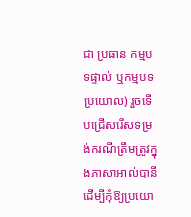ជា ប្រធាន កម្មបទផ្ទាល់ ឬកម្មបទប្រយោល) រួចទើបជ្រើសរើសទម្រង់ករណីត្រឹមត្រូវក្នុងភាសាអាល់បានី ដើម្បីកុំឱ្យប្រយោ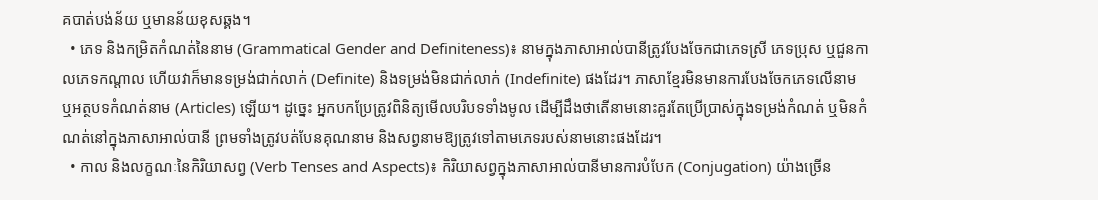គបាត់បង់ន័យ ឬមានន័យខុសឆ្គង។
  • ភេទ និងកម្រិតកំណត់នៃនាម (Grammatical Gender and Definiteness)៖ នាមក្នុងភាសាអាល់បានីត្រូវបែងចែកជាភេទស្រី ភេទប្រុស ឬជួនកាលភេទកណ្តាល ហើយវាក៏មានទម្រង់ជាក់លាក់ (Definite) និងទម្រង់មិនជាក់លាក់ (Indefinite) ផងដែរ។ ភាសាខ្មែរមិនមានការបែងចែកភេទលើនាម ឬអត្ថបទកំណត់នាម (Articles) ឡើយ។ ដូច្នេះ អ្នកបកប្រែត្រូវពិនិត្យមើលបរិបទទាំងមូល ដើម្បីដឹងថាតើនាមនោះគួរតែប្រើប្រាស់ក្នុងទម្រង់កំណត់ ឬមិនកំណត់នៅក្នុងភាសាអាល់បានី ព្រមទាំងត្រូវបត់បែនគុណនាម និងសព្វនាមឱ្យត្រូវទៅតាមភេទរបស់នាមនោះផងដែរ។
  • កាល និងលក្ខណៈនៃកិរិយាសព្វ (Verb Tenses and Aspects)៖ កិរិយាសព្វក្នុងភាសាអាល់បានីមានការបំបែក (Conjugation) យ៉ាងច្រើន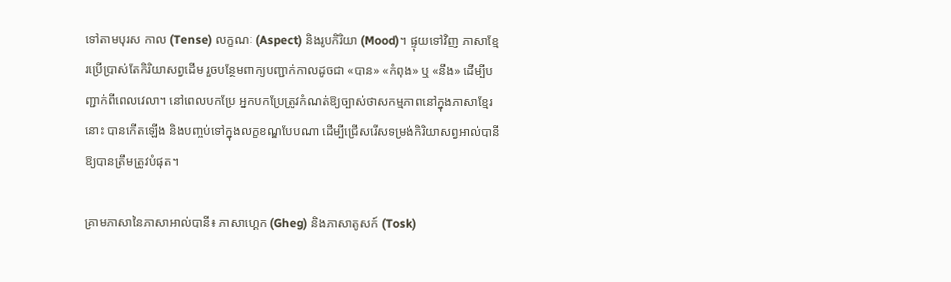ទៅតាមបុរស កាល (Tense) លក្ខណៈ (Aspect) និងរូបកិរិយា (Mood)។ ផ្ទុយទៅវិញ ភាសាខ្មែរប្រើប្រាស់តែកិរិយាសព្វដើម រួចបន្ថែមពាក្យបញ្ជាក់កាលដូចជា «បាន» «កំពុង» ឬ «នឹង» ដើម្បីបញ្ជាក់ពីពេលវេលា។ នៅពេលបកប្រែ អ្នកបកប្រែត្រូវកំណត់ឱ្យច្បាស់ថាសកម្មភាពនៅក្នុងភាសាខ្មែរនោះ បានកើតឡើង និងបញ្ចប់ទៅក្នុងលក្ខខណ្ឌបែបណា ដើម្បីជ្រើសរើសទម្រង់កិរិយាសព្វអាល់បានីឱ្យបានត្រឹមត្រូវបំផុត។

គ្រាមភាសានៃភាសាអាល់បានី៖ ភាសាហ្គេក (Gheg) និងភាសាតូសក៍ (Tosk)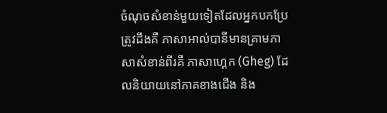ចំណុចសំខាន់មួយទៀតដែលអ្នកបកប្រែត្រូវដឹងគឺ ភាសាអាល់បានីមានគ្រាមភាសាសំខាន់ពីរគឺ ភាសាហ្គេក (Gheg) ដែលនិយាយនៅភាគខាងជើង និង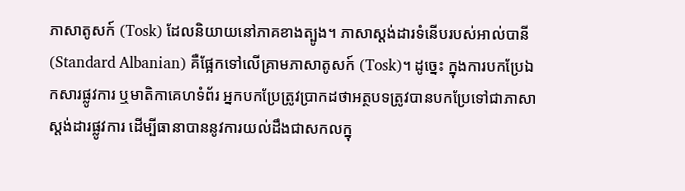ភាសាតូសក៍ (Tosk) ដែលនិយាយនៅភាគខាងត្បូង។ ភាសាស្តង់ដារទំនើបរបស់អាល់បានី (Standard Albanian) គឺផ្អែកទៅលើគ្រាមភាសាតូសក៍ (Tosk)។ ដូច្នេះ ក្នុងការបកប្រែឯកសារផ្លូវការ ឬមាតិកាគេហទំព័រ អ្នកបកប្រែត្រូវប្រាកដថាអត្ថបទត្រូវបានបកប្រែទៅជាភាសាស្តង់ដារផ្លូវការ ដើម្បីធានាបាននូវការយល់ដឹងជាសកលក្នុ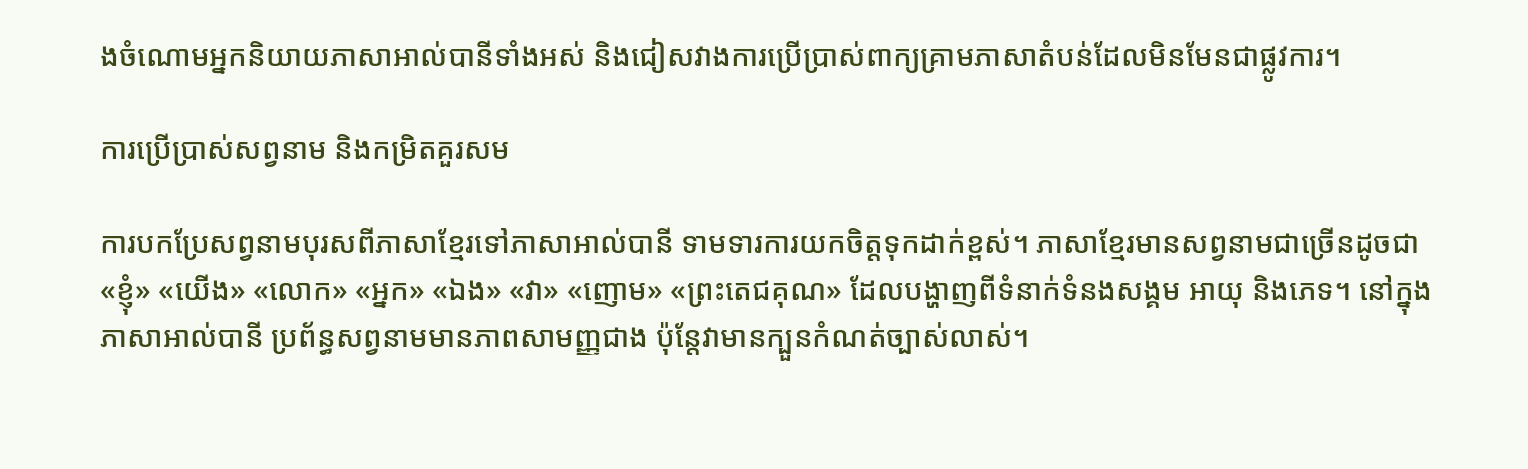ងចំណោមអ្នកនិយាយភាសាអាល់បានីទាំងអស់ និងជៀសវាងការប្រើប្រាស់ពាក្យគ្រាមភាសាតំបន់ដែលមិនមែនជាផ្លូវការ។

ការប្រើប្រាស់សព្វនាម និងកម្រិតគួរសម

ការបកប្រែសព្វនាមបុរសពីភាសាខ្មែរទៅភាសាអាល់បានី ទាមទារការយកចិត្តទុកដាក់ខ្ពស់។ ភាសាខ្មែរមានសព្វនាមជាច្រើនដូចជា «ខ្ញុំ» «យើង» «លោក» «អ្នក» «ឯង» «វា» «ញោម» «ព្រះតេជគុណ» ដែលបង្ហាញពីទំនាក់ទំនងសង្គម អាយុ និងភេទ។ នៅក្នុងភាសាអាល់បានី ប្រព័ន្ធសព្វនាមមានភាពសាមញ្ញជាង ប៉ុន្តែវាមានក្បួនកំណត់ច្បាស់លាស់។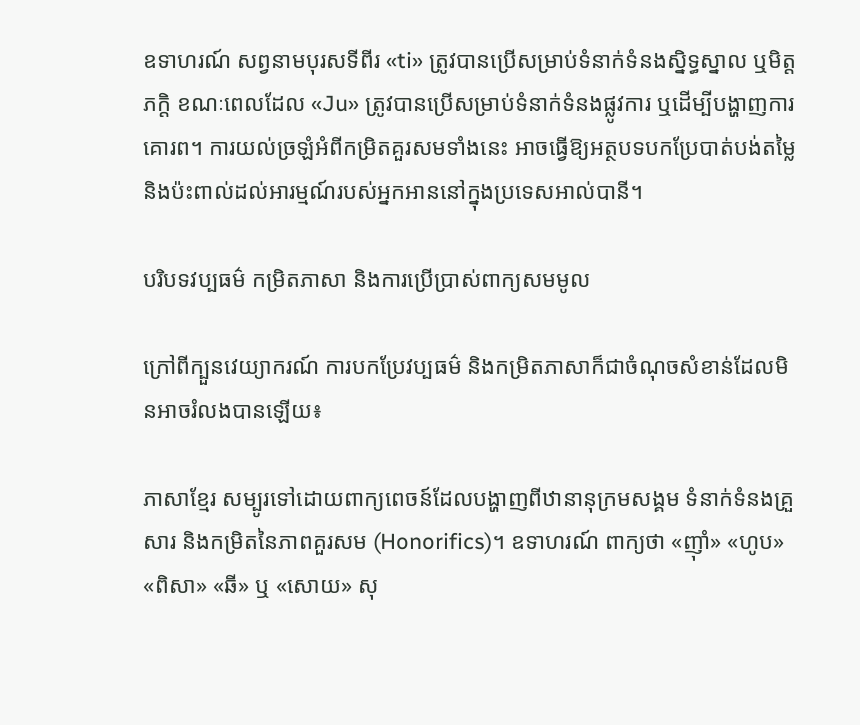ឧទាហរណ៍ សព្វនាមបុរសទីពីរ «ti» ត្រូវបានប្រើសម្រាប់ទំនាក់ទំនងស្និទ្ធស្នាល ឬមិត្តភក្តិ ខណៈពេលដែល «Ju» ត្រូវបានប្រើសម្រាប់ទំនាក់ទំនងផ្លូវការ ឬដើម្បីបង្ហាញការគោរព។ ការយល់ច្រឡំអំពីកម្រិតគួរសមទាំងនេះ អាចធ្វើឱ្យអត្ថបទបកប្រែបាត់បង់តម្លៃ និងប៉ះពាល់ដល់អារម្មណ៍របស់អ្នកអាននៅក្នុងប្រទេសអាល់បានី។

បរិបទវប្បធម៌ កម្រិតភាសា និងការប្រើប្រាស់ពាក្យសមមូល

ក្រៅពីក្បួនវេយ្យាករណ៍ ការបកប្រែវប្បធម៌ និងកម្រិតភាសាក៏ជាចំណុចសំខាន់ដែលមិនអាចរំលងបានឡើយ៖

ភាសាខ្មែរ សម្បូរទៅដោយពាក្យពេចន៍ដែលបង្ហាញពីឋានានុក្រមសង្គម ទំនាក់ទំនងគ្រួសារ និងកម្រិតនៃភាពគួរសម (Honorifics)។ ឧទាហរណ៍ ពាក្យថា «ញ៉ាំ» «ហូប» «ពិសា» «ឆី» ឬ «សោយ» សុ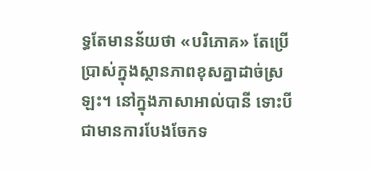ទ្ធតែមានន័យថា «បរិភោគ» តែប្រើប្រាស់ក្នុងស្ថានភាពខុសគ្នាដាច់ស្រឡះ។ នៅក្នុងភាសាអាល់បានី ទោះបីជាមានការបែងចែកទ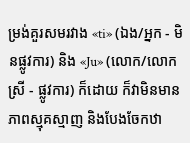ម្រង់គួរសមរវាង «ti» (ឯង/អ្នក - មិនផ្លូវការ) និង «Ju» (លោក/លោកស្រី - ផ្លូវការ) ក៏ដោយ ក៏វាមិនមានភាពស្មុគស្មាញ និងបែងចែកឋា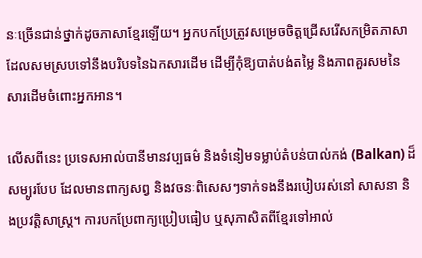នៈច្រើនជាន់ថ្នាក់ដូចភាសាខ្មែរឡើយ។ អ្នកបកប្រែត្រូវសម្រេចចិត្តជ្រើសរើសកម្រិតភាសាដែលសមស្របទៅនឹងបរិបទនៃឯកសារដើម ដើម្បីកុំឱ្យបាត់បង់តម្លៃ និងភាពគួរសមនៃសារដើមចំពោះអ្នកអាន។

លើសពីនេះ ប្រទេសអាល់បានីមានវប្បធម៌ និងទំនៀមទម្លាប់តំបន់បាល់កង់ (Balkan) ដ៏សម្បូរបែប ដែលមានពាក្យសព្វ និងវចនៈពិសេសៗទាក់ទងនឹងរបៀបរស់នៅ សាសនា និងប្រវត្តិសាស្ត្រ។ ការបកប្រែពាក្យប្រៀបធៀប ឬសុភាសិតពីខ្មែរទៅអាល់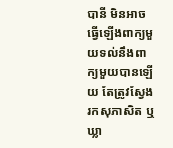បានី មិនអាចធ្វើឡើងពាក្យមួយទល់នឹងពាក្យមួយបានឡើយ តែត្រូវស្វែងរកសុភាសិត ឬឃ្លា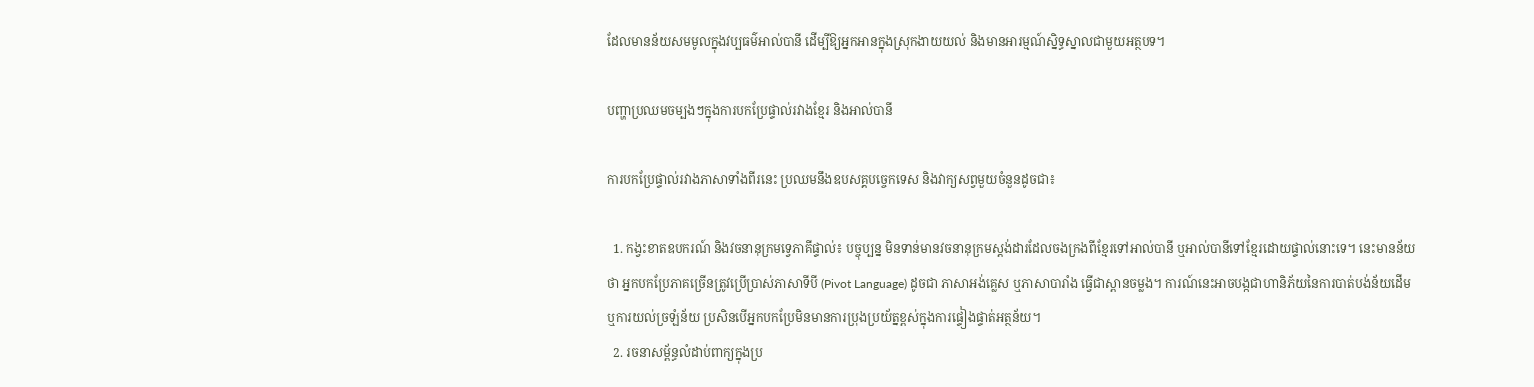ដែលមានន័យសមមូលក្នុងវប្បធម៌អាល់បានី ដើម្បីឱ្យអ្នកអានក្នុងស្រុកងាយយល់ និងមានអារម្មណ៍ស្និទ្ធស្នាលជាមួយអត្ថបទ។

បញ្ហាប្រឈមចម្បងៗក្នុងការបកប្រែផ្ទាល់រវាងខ្មែរ និងអាល់បានី

ការបកប្រែផ្ទាល់រវាងភាសាទាំងពីរនេះ ប្រឈមនឹងឧបសគ្គបច្ចេកទេស និងវាក្យសព្វមួយចំនួនដូចជា៖

  1. កង្វះខាតឧបករណ៍ និងវចនានុក្រមទ្វេភាគីផ្ទាល់៖ បច្ចុប្បន្ន មិនទាន់មានវចនានុក្រមស្តង់ដារដែលចងក្រងពីខ្មែរទៅអាល់បានី ឬអាល់បានីទៅខ្មែរដោយផ្ទាល់នោះទេ។ នេះមានន័យថា អ្នកបកប្រែភាគច្រើនត្រូវប្រើប្រាស់ភាសាទីបី (Pivot Language) ដូចជា ភាសាអង់គ្លេស ឬភាសាបារាំង ធ្វើជាស្ពានចម្លង។ ការណ៍នេះអាចបង្កជាហានិភ័យនៃការបាត់បង់ន័យដើម ឬការយល់ច្រឡំន័យ ប្រសិនបើអ្នកបកប្រែមិនមានការប្រុងប្រយ័ត្នខ្ពស់ក្នុងការផ្ទៀងផ្ទាត់អត្ថន័យ។
  2. រចនាសម្ព័ន្ធលំដាប់ពាក្យក្នុងប្រ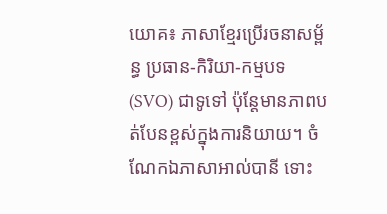យោគ៖ ភាសាខ្មែរប្រើរចនាសម្ព័ន្ធ ប្រធាន-កិរិយា-កម្មបទ (SVO) ជាទូទៅ ប៉ុន្តែមានភាពបត់បែនខ្ពស់ក្នុងការនិយាយ។ ចំណែកឯភាសាអាល់បានី ទោះ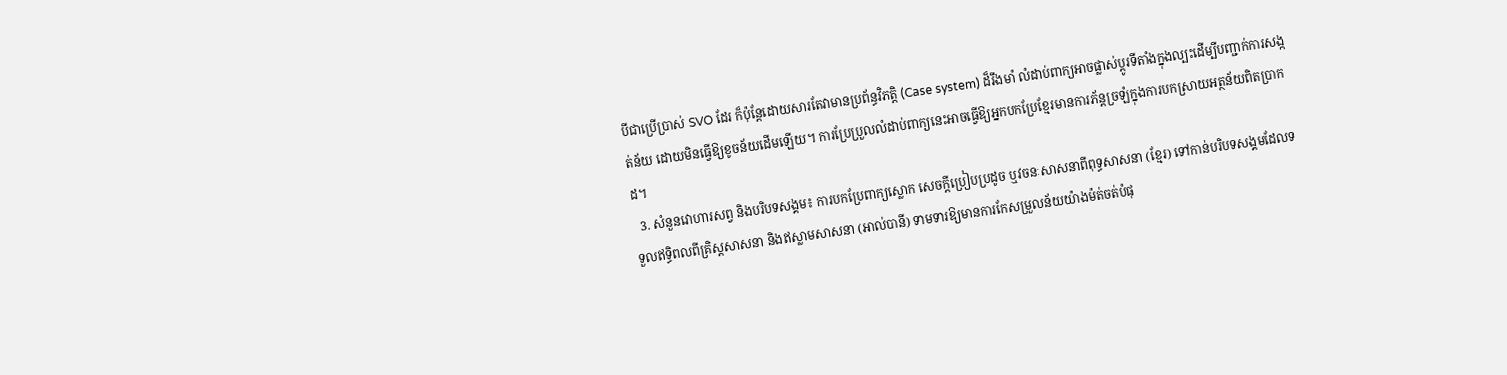បីជាប្រើប្រាស់ SVO ដែរ ក៏ប៉ុន្តែដោយសារតែវាមានប្រព័ន្ធវិភត្តិ (Case system) ដ៏រឹងមាំ លំដាប់ពាក្យអាចផ្លាស់ប្តូរទីតាំងក្នុងល្បះដើម្បីបញ្ជាក់ការសង្កត់ន័យ ដោយមិនធ្វើឱ្យខូចន័យដើមឡើយ។ ការប្រែប្រួលលំដាប់ពាក្យនេះអាចធ្វើឱ្យអ្នកបកប្រែខ្មែរមានការភ័ន្តច្រឡំក្នុងការបកស្រាយអត្ថន័យពិតប្រាកដ។
  3. សំនួនវោហារសព្វ និងបរិបទសង្គម៖ ការបកប្រែពាក្យស្លោក សេចក្តីប្រៀបប្រដូច ឬវចនៈសាសនាពីពុទ្ធសាសនា (ខ្មែរ) ទៅកាន់បរិបទសង្គមដែលទទួលឥទ្ធិពលពីគ្រិស្តសាសនា និងឥស្លាមសាសនា (អាល់បានី) ទាមទារឱ្យមានការកែសម្រួលន័យយ៉ាងម៉ត់ចត់បំផុ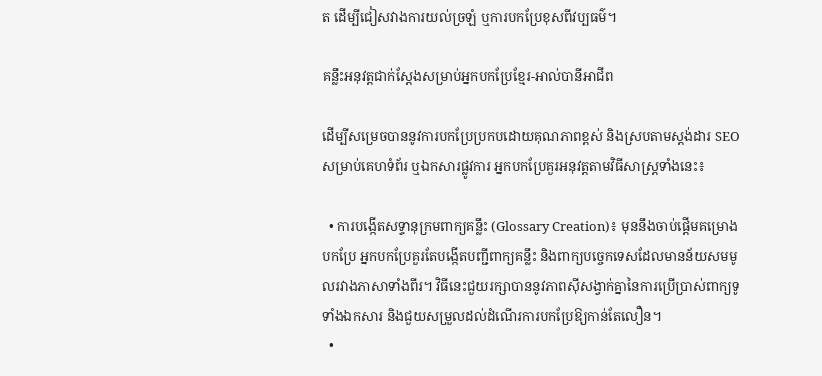ត ដើម្បីជៀសវាងការយល់ច្រឡំ ឬការបកប្រែខុសពីវប្បធម៌។

គន្លឹះអនុវត្តជាក់ស្តែងសម្រាប់អ្នកបកប្រែខ្មែរ-អាល់បានីអាជីព

ដើម្បីសម្រេចបាននូវការបកប្រែប្រកបដោយគុណភាពខ្ពស់ និងស្របតាមស្តង់ដារ SEO សម្រាប់គេហទំព័រ ឬឯកសារផ្លូវការ អ្នកបកប្រែគួរអនុវត្តតាមវិធីសាស្ត្រទាំងនេះ៖

  • ការបង្កើតសទ្ទានុក្រមពាក្យគន្លឹះ (Glossary Creation)៖ មុននឹងចាប់ផ្តើមគម្រោងបកប្រែ អ្នកបកប្រែគួរតែបង្កើតបញ្ជីពាក្យគន្លឹះ និងពាក្យបច្ចេកទេសដែលមានន័យសមមូលរវាងភាសាទាំងពីរ។ វិធីនេះជួយរក្សាបាននូវភាពស៊ីសង្វាក់គ្នានៃការប្រើប្រាស់ពាក្យទូទាំងឯកសារ និងជួយសម្រួលដល់ដំណើរការបកប្រែឱ្យកាន់តែលឿន។
  •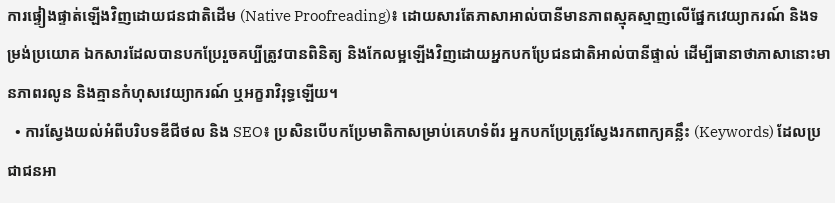ការផ្ទៀងផ្ទាត់ឡើងវិញដោយជនជាតិដើម (Native Proofreading)៖ ដោយសារតែភាសាអាល់បានីមានភាពស្មុគស្មាញលើផ្នែកវេយ្យាករណ៍ និងទម្រង់ប្រយោគ ឯកសារដែលបានបកប្រែរួចគប្បីត្រូវបានពិនិត្យ និងកែលម្អឡើងវិញដោយអ្នកបកប្រែជនជាតិអាល់បានីផ្ទាល់ ដើម្បីធានាថាភាសានោះមានភាពរលូន និងគ្មានកំហុសវេយ្យាករណ៍ ឬអក្ខរាវិរុទ្ធឡើយ។
  • ការស្វែងយល់អំពីបរិបទឌីជីថល និង SEO៖ ប្រសិនបើបកប្រែមាតិកាសម្រាប់គេហទំព័រ អ្នកបកប្រែត្រូវស្វែងរកពាក្យគន្លឹះ (Keywords) ដែលប្រជាជនអា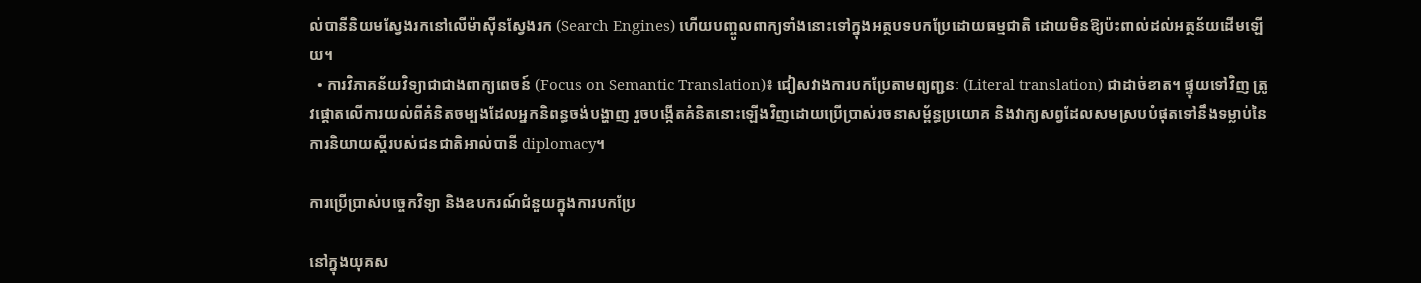ល់បានីនិយមស្វែងរកនៅលើម៉ាស៊ីនស្វែងរក (Search Engines) ហើយបញ្ចូលពាក្យទាំងនោះទៅក្នុងអត្ថបទបកប្រែដោយធម្មជាតិ ដោយមិនឱ្យប៉ះពាល់ដល់អត្ថន័យដើមឡើយ។
  • ការវិភាគន័យវិទ្យាជាជាងពាក្យពេចន៍ (Focus on Semantic Translation)៖ ជៀសវាងការបកប្រែតាមព្យញ្ជនៈ (Literal translation) ជាដាច់ខាត។ ផ្ទុយទៅវិញ ត្រូវផ្ដោតលើការយល់ពីគំនិតចម្បងដែលអ្នកនិពន្ធចង់បង្ហាញ រួចបង្កើតគំនិតនោះឡើងវិញដោយប្រើប្រាស់រចនាសម្ព័ន្ធប្រយោគ និងវាក្យសព្វដែលសមស្របបំផុតទៅនឹងទម្លាប់នៃការនិយាយស្តីរបស់ជនជាតិអាល់បានី diplomacy។

ការប្រើប្រាស់បច្ចេកវិទ្យា និងឧបករណ៍ជំនួយក្នុងការបកប្រែ

នៅក្នុងយុគស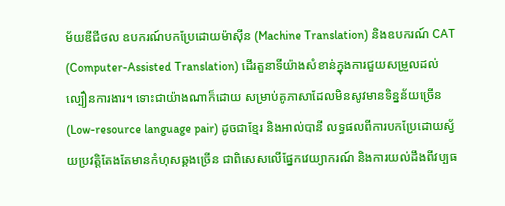ម័យឌីជីថល ឧបករណ៍បកប្រែដោយម៉ាស៊ីន (Machine Translation) និងឧបករណ៍ CAT (Computer-Assisted Translation) ដើរតួនាទីយ៉ាងសំខាន់ក្នុងការជួយសម្រួលដល់ល្បឿនការងារ។ ទោះជាយ៉ាងណាក៏ដោយ សម្រាប់គូភាសាដែលមិនសូវមានទិន្នន័យច្រើន (Low-resource language pair) ដូចជាខ្មែរ និងអាល់បានី លទ្ធផលពីការបកប្រែដោយស្វ័យប្រវត្តិតែងតែមានកំហុសឆ្គងច្រើន ជាពិសេសលើផ្នែកវេយ្យាករណ៍ និងការយល់ដឹងពីវប្បធ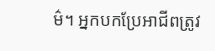ម៌។ អ្នកបកប្រែអាជីពត្រូវ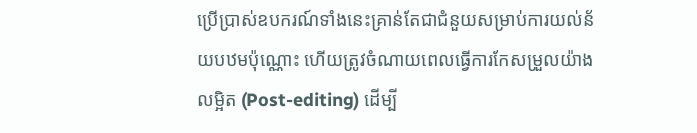ប្រើប្រាស់ឧបករណ៍ទាំងនេះគ្រាន់តែជាជំនួយសម្រាប់ការយល់ន័យបឋមប៉ុណ្ណោះ ហើយត្រូវចំណាយពេលធ្វើការកែសម្រួលយ៉ាងលម្អិត (Post-editing) ដើម្បី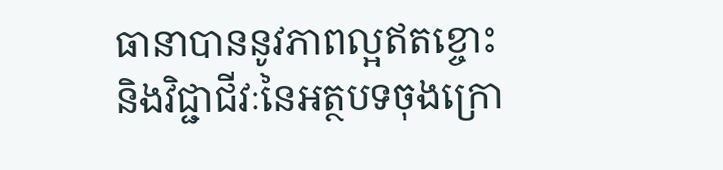ធានាបាននូវភាពល្អឥតខ្ចោះ និងវិជ្ជាជីវៈនៃអត្ថបទចុងក្រោ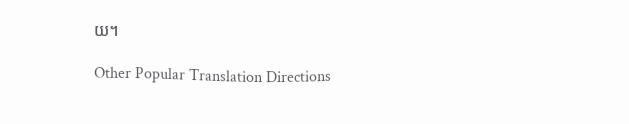យ។

Other Popular Translation Directions